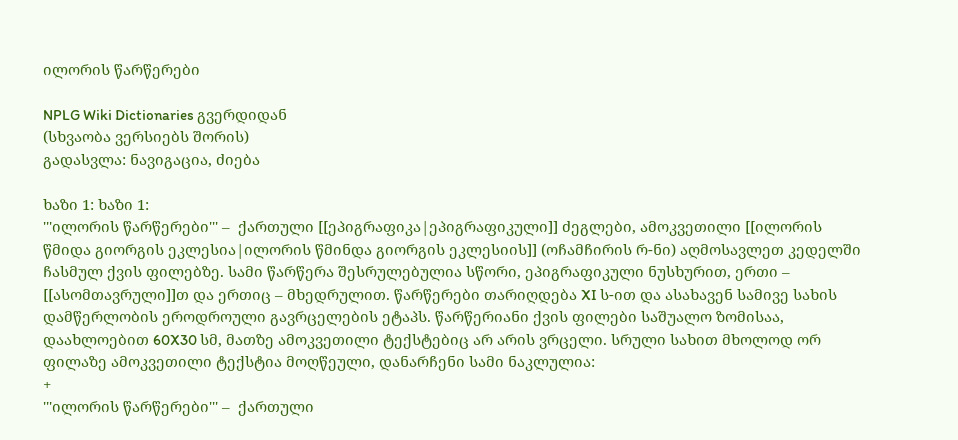ილორის წარწერები

NPLG Wiki Dictionaries გვერდიდან
(სხვაობა ვერსიებს შორის)
გადასვლა: ნავიგაცია, ძიება

ხაზი 1: ხაზი 1:
'''ილორის წარწერები''' –  ქართული [[ეპიგრაფიკა|ეპიგრაფიკული]] ძეგლები, ამოკვეთილი [[ილორის წმიდა გიორგის ეკლესია|ილორის წმინდა გიორგის ეკლესიის]] (ოჩამჩირის რ-ნი) აღმოსავლეთ კედელში ჩასმულ ქვის ფილებზე. სამი წარწერა შესრულებულია სწორი, ეპიგრაფიკული ნუსხურით, ერთი – [[ასომთავრული]]თ და ერთიც – მხედრულით. წარწერები თარიღდება XI ს-ით და ასახავენ სამივე სახის დამწერლობის ეროდროული გავრცელების ეტაპს. წარწერიანი ქვის ფილები საშუალო ზომისაა, დაახლოებით 60X30 სმ, მათზე ამოკვეთილი ტექსტებიც არ არის ვრცელი. სრული სახით მხოლოდ ორ ფილაზე ამოკვეთილი ტექსტია მოღწეული, დანარჩენი სამი ნაკლულია:
+
'''ილორის წარწერები''' –  ქართული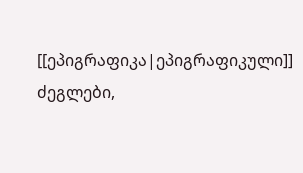[[ეპიგრაფიკა|ეპიგრაფიკული]] ძეგლები,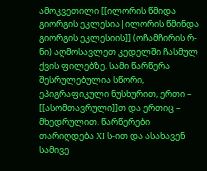ამოკვეთილი [[ილორის წმიდა გიორგის ეკლესია|ილორის წმინდა გიორგის ეკლესიის]] (ოჩამჩირის რ-ნი) აღმოსავლეთ კედელში ჩასმულ ქვის ფილებზე. სამი წარწერა შესრულებულია სწორი, ეპიგრაფიკული ნუსხურით, ერთი – [[ასომთავრული]]თ და ერთიც – მხედრულით. წარწერები თარიღდება XI ს-ით და ასახავენ სამივე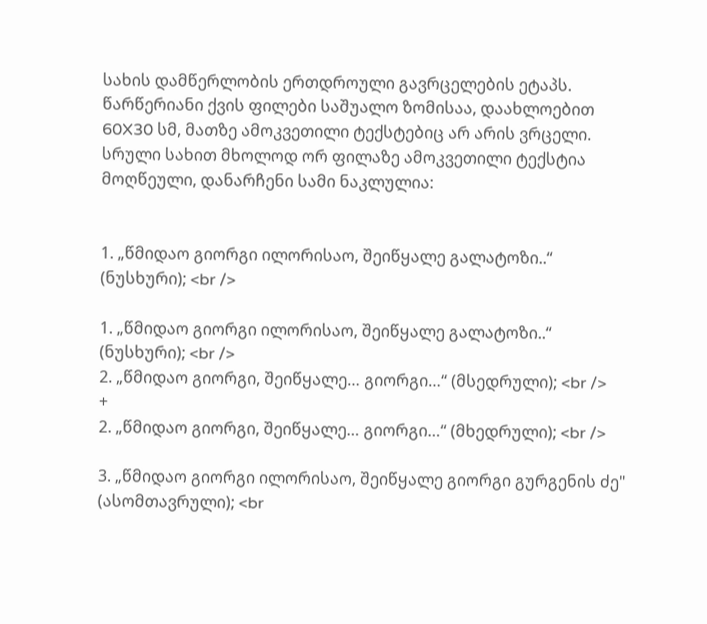სახის დამწერლობის ერთდროული გავრცელების ეტაპს. წარწერიანი ქვის ფილები საშუალო ზომისაა, დაახლოებით 60X30 სმ, მათზე ამოკვეთილი ტექსტებიც არ არის ვრცელი. სრული სახით მხოლოდ ორ ფილაზე ამოკვეთილი ტექსტია მოღწეული, დანარჩენი სამი ნაკლულია:


1. „წმიდაო გიორგი ილორისაო, შეიწყალე გალატოზი..“ (ნუსხური); <br />

1. „წმიდაო გიორგი ილორისაო, შეიწყალე გალატოზი..“ (ნუსხური); <br />
2. „წმიდაო გიორგი, შეიწყალე… გიორგი…“ (მსედრული); <br />
+
2. „წმიდაო გიორგი, შეიწყალე… გიორგი…“ (მხედრული); <br />

3. „წმიდაო გიორგი ილორისაო, შეიწყალე გიორგი გურგენის ძე" (ასომთავრული); <br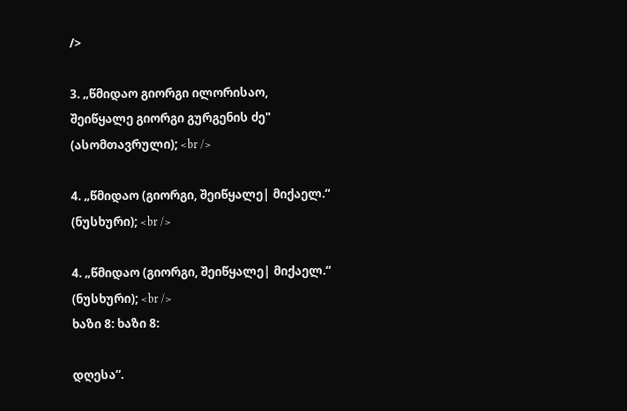/>

3. „წმიდაო გიორგი ილორისაო, შეიწყალე გიორგი გურგენის ძე" (ასომთავრული); <br />

4. „წმიდაო (გიორგი, შეიწყალე| მიქაელ.“ (ნუსხური); <br />

4. „წმიდაო (გიორგი, შეიწყალე| მიქაელ.“ (ნუსხური); <br />
ხაზი 8: ხაზი 8:

დღესა”.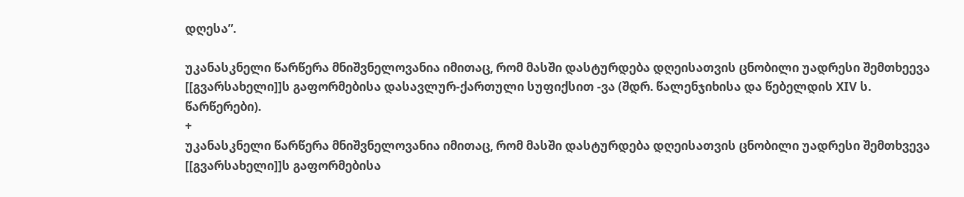დღესა”.

უკანასკნელი წარწერა მნიშვნელოვანია იმითაც, რომ მასში დასტურდება დღეისათვის ცნობილი უადრესი შემთხეევა [[გვარსახელი]]ს გაფორმებისა დასავლურ-ქართული სუფიქსით -ვა (შდრ. წალენჯიხისა და წებელდის XIV ს. წარწერები).
+
უკანასკნელი წარწერა მნიშვნელოვანია იმითაც, რომ მასში დასტურდება დღეისათვის ცნობილი უადრესი შემთხვევა [[გვარსახელი]]ს გაფორმებისა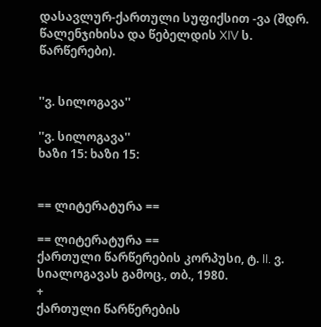დასავლურ-ქართული სუფიქსით -ვა (შდრ. წალენჯიხისა და წებელდის XIV ს. წარწერები).


''ვ. სილოგავა''

''ვ. სილოგავა''
ხაზი 15: ხაზი 15:


== ლიტერატურა ==

== ლიტერატურა ==
ქართული წარწერების კორპუსი, ტ. II. ვ. სიალოგავას გამოც., თბ., 1980.
+
ქართული წარწერების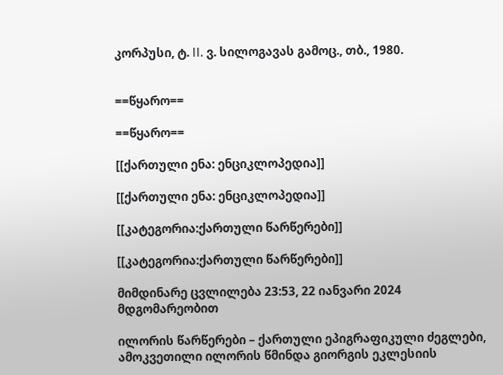კორპუსი, ტ. II. ვ. სილოგავას გამოც., თბ., 1980.


==წყარო==

==წყარო==

[[ქართული ენა: ენციკლოპედია]]

[[ქართული ენა: ენციკლოპედია]]

[[კატეგორია:ქართული წარწერები]]

[[კატეგორია:ქართული წარწერები]]

მიმდინარე ცვლილება 23:53, 22 იანვარი 2024 მდგომარეობით

ილორის წარწერები – ქართული ეპიგრაფიკული ძეგლები, ამოკვეთილი ილორის წმინდა გიორგის ეკლესიის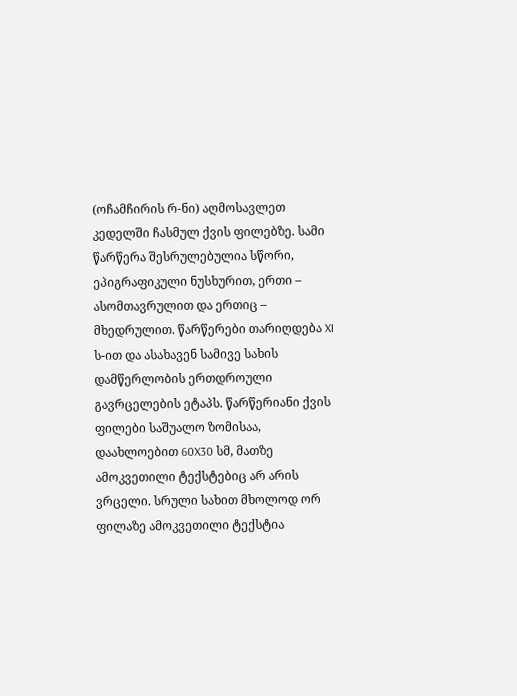(ოჩამჩირის რ-ნი) აღმოსავლეთ კედელში ჩასმულ ქვის ფილებზე. სამი წარწერა შესრულებულია სწორი, ეპიგრაფიკული ნუსხურით, ერთი – ასომთავრულით და ერთიც – მხედრულით. წარწერები თარიღდება XI ს-ით და ასახავენ სამივე სახის დამწერლობის ერთდროული გავრცელების ეტაპს. წარწერიანი ქვის ფილები საშუალო ზომისაა, დაახლოებით 60X30 სმ, მათზე ამოკვეთილი ტექსტებიც არ არის ვრცელი. სრული სახით მხოლოდ ორ ფილაზე ამოკვეთილი ტექსტია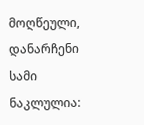მოღწეული, დანარჩენი სამი ნაკლულია: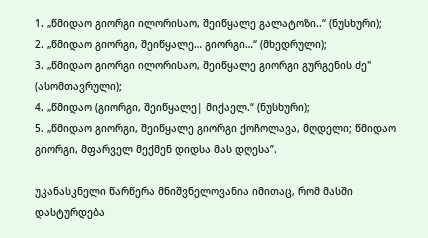1. „წმიდაო გიორგი ილორისაო, შეიწყალე გალატოზი..“ (ნუსხური);
2. „წმიდაო გიორგი, შეიწყალე… გიორგი…“ (მხედრული);
3. „წმიდაო გიორგი ილორისაო, შეიწყალე გიორგი გურგენის ძე" (ასომთავრული);
4. „წმიდაო (გიორგი, შეიწყალე| მიქაელ.“ (ნუსხური);
5. „წმიდაო გიორგი, შეიწყალე გიორგი ქოჩოლავა, მღდელი; წმიდაო გიორგი, მფარველ მექმენ დიდსა მას დღესა”.

უკანასკნელი წარწერა მნიშვნელოვანია იმითაც, რომ მასში დასტურდება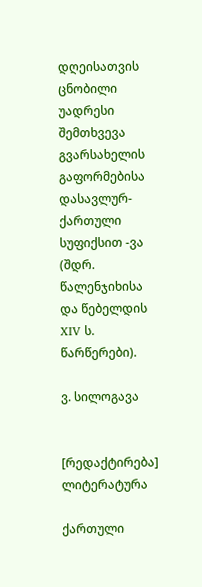დღეისათვის ცნობილი უადრესი შემთხვევა გვარსახელის გაფორმებისა დასავლურ-ქართული სუფიქსით -ვა (შდრ. წალენჯიხისა და წებელდის XIV ს. წარწერები).

ვ. სილოგავა


[რედაქტირება] ლიტერატურა

ქართული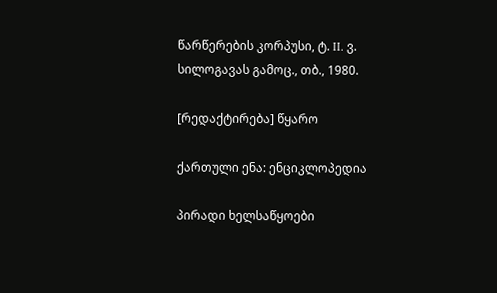წარწერების კორპუსი, ტ. II. ვ. სილოგავას გამოც., თბ., 1980.

[რედაქტირება] წყარო

ქართული ენა: ენციკლოპედია

პირადი ხელსაწყოები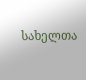სახელთა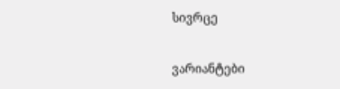სივრცე

ვარიანტები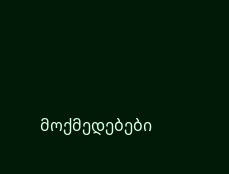მოქმედებები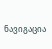ნავიგაცია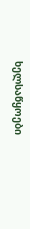ხელსაწყოები